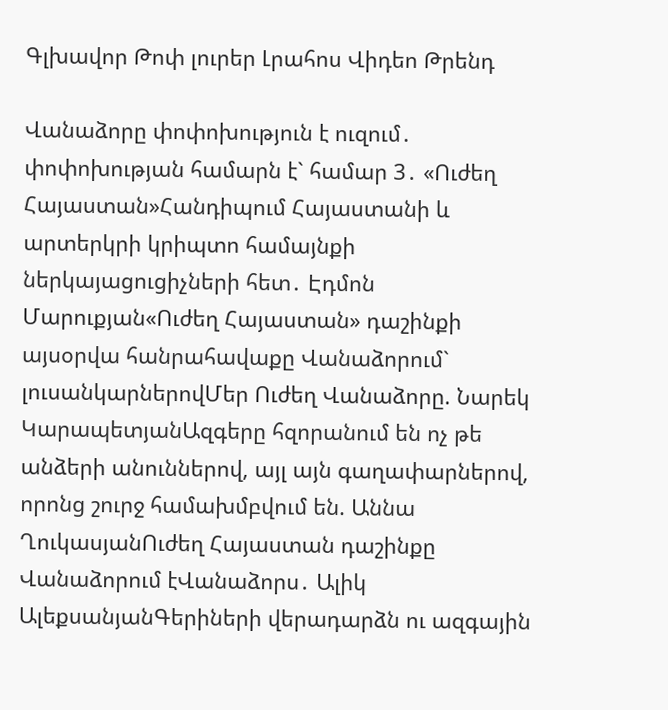Գլխավոր Թոփ լուրեր Լրահոս Վիդեո Թրենդ

Վանաձորը փոփոխություն է ուզում․ փոփոխության համարն է` համար 3․ «Ուժեղ Հայաստան»Հանդիպում Հայաստանի և արտերկրի կրիպտո համայնքի ներկայացուցիչների հետ․ Էդմոն Մարուքյան«Ուժեղ Հայաստան» դաշինքի այսօրվա հանրահավաքը Վանաձորում` լուսանկարներովՄեր Ուժեղ Վանաձորը. Նարեկ ԿարապետյանԱզգերը հզորանում են ոչ թե անձերի անուններով, այլ այն գաղափարներով, որոնց շուրջ համախմբվում են. Աննա ՂուկասյանՈւժեղ Հայաստան դաշինքը Վանաձորում էՎանաձորս․ Ալիկ ԱլեքսանյանԳերիների վերադարձն ու ազգային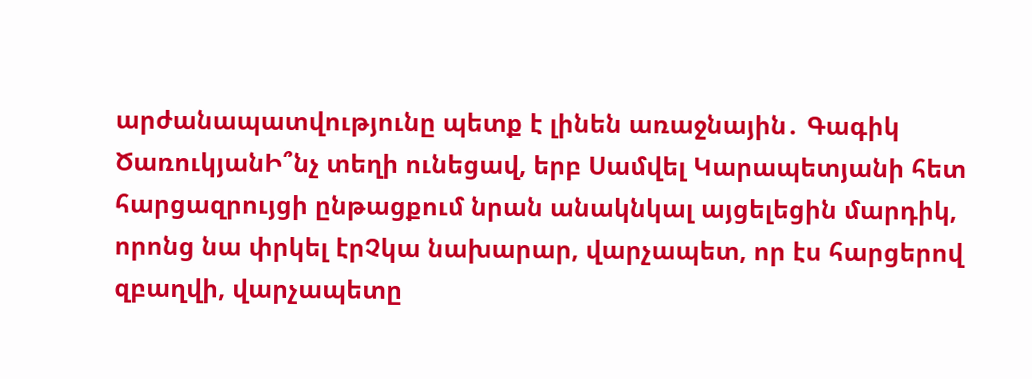արժանապատվությունը պետք է լինեն առաջնային․ Գագիկ ԾառուկյանԻ՞նչ տեղի ունեցավ, երբ Սամվել Կարապետյանի հետ հարցազրույցի ընթացքում նրան անակնկալ այցելեցին մարդիկ, որոնց նա փրկել էրՉկա նախարար, վարչապետ, որ էս հարցերով զբաղվի, վարչապետը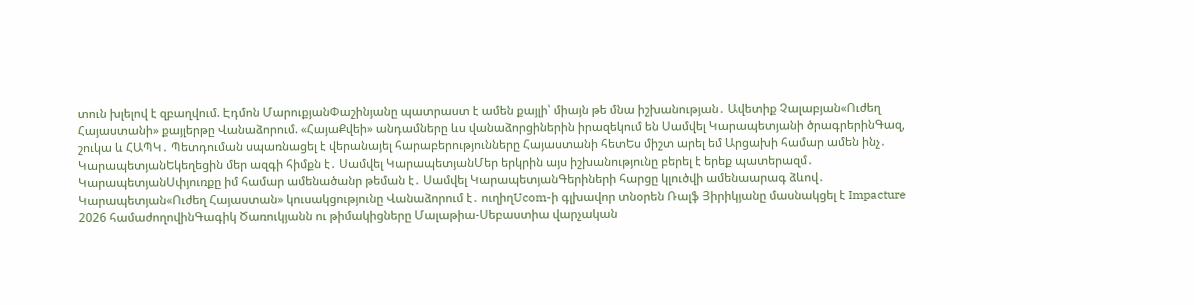տուն խլելով է զբաղվում. Էդմոն ՄարուքյանՓաշինյանը պատրաստ է ամեն քայլի՝ միայն թե մնա իշխանության․ Ավետիք Չալաբյան«Ուժեղ Հայաստանի» քայլերթը Վանաձորում. «ՀայաՔվեի» անդամները ևս վանաձորցիներին իրազեկում են Սամվել Կարապետյանի ծրագրերինԳազ, շուկա և ՀԱՊԿ․ Պետդուման սպառնացել է վերանայել հարաբերությունները Հայաստանի հետԵս միշտ արել եմ Արցախի համար ամեն ինչ․ ԿարապետյանԵկեղեցին մեր ազգի հիմքն է․ Սամվել ԿարապետյանՄեր երկրին այս իշխանությունը բերել է երեք պատերազմ․ ԿարապետյանՍփյուռքը իմ համար ամենածանր թեման է․ Սամվել ԿարապետյանԳերիների հարցը կլուծվի ամենաարագ ձևով․ Կարապետյան«Ուժեղ Հայաստան» կուսակցությունը Վանաձորում է․ ուղիղUcom-ի գլխավոր տնօրեն Ռալֆ Յիրիկյանը մասնակցել է Impacture 2026 համաժողովինԳագիկ Ծառուկյանն ու թիմակիցները Մալաթիա-Սեբաստիա վարչական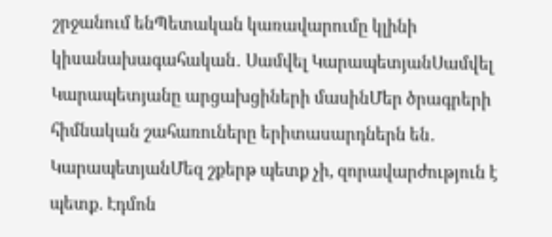շրջանում ենՊետական կառավարումը կլինի կիսանախագահական․ Սամվել ԿարապետյանՍամվել Կարապետյանը արցախցիների մասինՄեր ծրագրերի հիմնական շահառուները երիտասարդներն են․ ԿարապետյանՄեզ շքերթ պետք չի, զորավարժություն է պետք. Էդմոն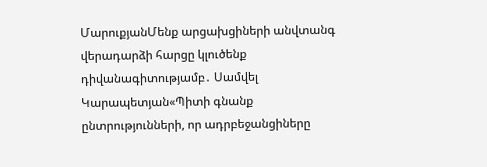ՄարուքյանՄենք արցախցիների անվտանգ վերադարձի հարցը կլուծենք դիվանագիտությամբ․ Սամվել Կարապետյան«Պիտի գնանք ընտրությունների, որ ադրբեջանցիները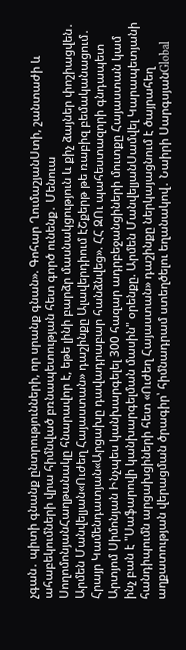չգան․ պիտի գնանք ընտրությունների, որ սրանք գնան». Գոհար ՂումաշյանՍտի, շանտաժի և ահաբեկումների վրա հիմնված բռնապետության հետ գործ ունենք․ Մենուա ՍողոմոնյանՀաղթանակը հնարավոր է, եթե լինի բարձր մասնակցություն և քիչ ձայներ փոշիացվեն․ Արմեն Մանվելյան«Ուժեղ Հայաստան» դաշինքը Ալավերդիում էՇքերթ թե ռաբիզ բեմականացում․ Հրայր Կամենդատյան«Արցախը դավադրաբար հանձնվեց». ՀՀ ԶՈւ պահեստազորի գնդապետ Արտյոմ Սիմոնյան Ինչպես կանխարգելել 300 հազար ադրբեջանցիների մուտքը Հայաստան կամ ինչ բան է "Սաֆարովի կանխարգելման մասին" օրենքը. Արմեն ՄանվելյանՍամվել Կարապետյանի հանդիպումն արցախցիների հետ «Ուժեղ Հայաստան» դաշինքը ներկայացնում է ծայրահեղ աղքատության վերացման ծրագիր՝ հիմնադրամ ստեղծելու եղանակով․ Նաիրի ՍարգսյանGlobal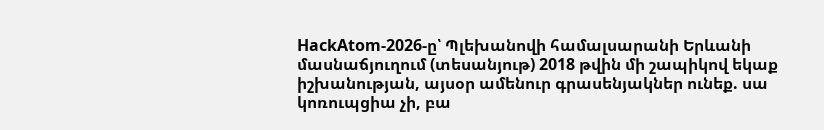HackAtom-2026-ը՝ Պլեխանովի համալսարանի Երևանի մասնաճյուղում (տեսանյութ) 2018 թվին մի շապիկով եկաք իշխանության, այսօր ամենուր գրասենյակներ ունեք. սա կոռուպցիա չի, բա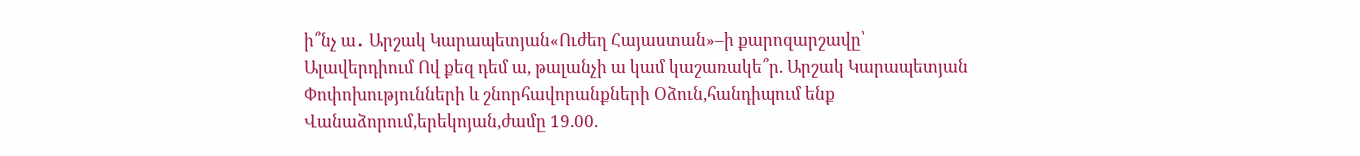ի՞նչ ա․ Արշակ Կարապետյան«Ուժեղ Հայաստան»–ի քարոզարշավը՝ Ալավերդիում Ով քեզ դեմ ա, թալանչի ա կամ կաշառակե՞ր. Արշակ Կարապետյան Փոփոխությունների և շնորհավորանքների Օձուն,հանդիպում ենք Վանաձորում,երեկոյան,ժամը 19.00.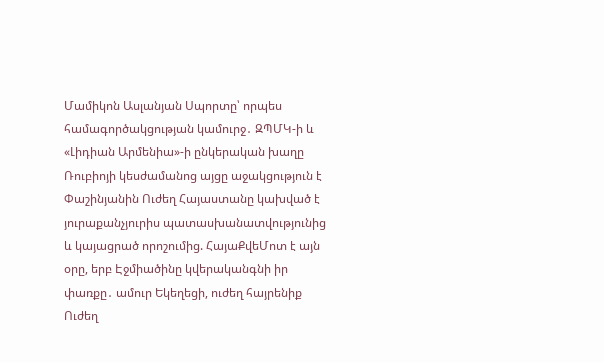Մամիկոն Ասլանյան Սպորտը՝ որպես համագործակցության կամուրջ․ ԶՊՄԿ-ի և «Լիդիան Արմենիա»-ի ընկերական խաղը Ռուբիոյի կեսժամանոց այցը աջակցություն է Փաշինյանին Ուժեղ Հայաստանը կախված է յուրաքանչյուրիս պատասխանատվությունից և կայացրած որոշումից. ՀայաՔվեՄոտ է այն օրը, երբ Էջմիածինը կվերականգնի իր փառքը․ ամուր Եկեղեցի, ուժեղ հայրենիք Ուժեղ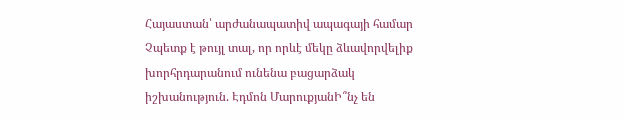Հայաստան՝ արժանապատիվ ապագայի համար Չպետք է թույլ տալ, որ որևէ մեկը ձևավորվելիք խորհրդարանում ունենա բացարձակ իշխանություն. Էդմոն ՄարուքյանԻ՞նչ են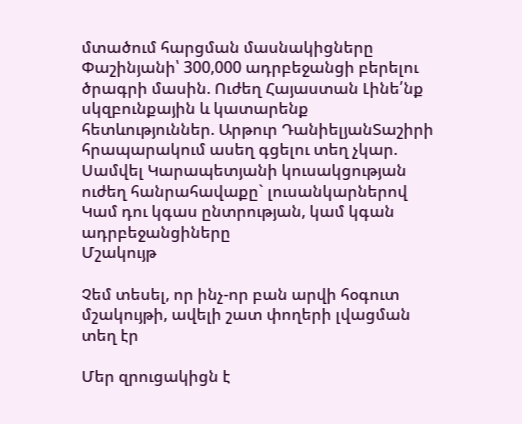մտածում հարցման մասնակիցները Փաշինյանի՝ 300,000 ադրբեջանցի բերելու ծրագրի մասին. Ուժեղ Հայաստան Լինե՛նք սկզբունքային և կատարենք հետևություններ. Արթուր ԴանիելյանՏաշիրի հրապարակում ասեղ գցելու տեղ չկար. Սամվել Կարապետյանի կուսակցության ուժեղ հանրահավաքը` լուսանկարներով Կամ դու կգաս ընտրության, կամ կգան ադրբեջանցիները
Մշակույթ

Չեմ տեսել, որ ինչ-որ բան արվի հօգուտ մշակույթի, ավելի շատ փողերի լվացման տեղ էր

Մեր զրուցակիցն է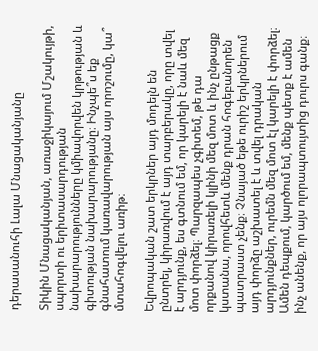դերասանուհի Լալա Մնացականյանը

Տիկին Մնացականյան, առաջիկայում Մշակույթի, սպորտի ու երիտասարդության նախարարությունները կմիավորվեն կրթության և գիտության նախարարությանը։ Ինչպե՞ս եք գնահատում կառավարության այս որոշումը, կա՞ մտահոգվելու առիթ։

Եվրոպական շատ երկրներ այդ մոդելն են ընտրել, կիրառվում է այդ տարբերակը, որը տվել է արդյունք, ես գտնում եմ, որ կարելի է նաև մեզ մոտ փորձել։ Պարզապես չգիտեմ, թե դա որքանով կիրառելի կլինի մեզ մոտ և ինչ ընթացք կստանա, որովհետև մենք դրան հոգեբանորեն պատրաստ չենք։ Չնայած եթե ուրիշ երկրներում այդ փորձը աշխատել է և տվել դրական արդյունքներ, ուրեմն մեզ մոտ էլ կարելի է փորձել։ Ամեն դեպքում, կարծում եմ, մենք պետք է ամեն ինչ անենք, որ այս ոլորապտույտից դուրս գանք։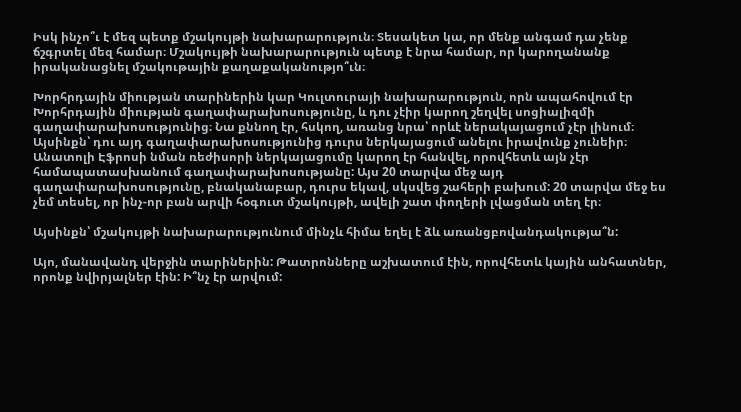Իսկ ինչո՞ւ է մեզ պետք մշակույթի նախարարություն։ Տեսակետ կա, որ մենք անգամ դա չենք ճշգրտել մեզ համար։ Մշակույթի նախարարություն պետք է նրա համար, որ կարողանանք իրականացնել մշակութային քաղաքականությո՞ւն։

Խորհրդային միության տարիներին կար Կուլտուրայի նախարարություն, որն ապահովում էր Խորհրդային միության գաղափարախոսությունը, և դու չէիր կարող շեղվել սոցիալիզմի գաղափարախոսությունից։ Նա քննող էր, հսկող, առանց նրա՝ որևէ ներակայացում չէր լինում։ Այսինքն՝ դու այդ գաղափարախոսությունից դուրս ներկայացում անելու իրավունք չունեիր։ Անատոլի Էֆրոսի նման ռեժիսորի ներկայացումը կարող էր հանվել, որովհետև այն չէր համապատասխանում գաղափարախոսությանը: Այս 20 տարվա մեջ այդ գաղափարախոսությունը, բնականաբար, դուրս եկավ, սկսվեց շահերի բախում: 20 տարվա մեջ ես չեմ տեսել, որ ինչ-որ բան արվի հօգուտ մշակույթի, ավելի շատ փողերի լվացման տեղ էր։

Այսինքն՝ մշակույթի նախարարությունում մինչև հիմա եղել է ձև առանցբովանդակությա՞ն:

Այո, մանավանդ վերջին տարիներին: Թատրոնները աշխատում էին, որովհետև կային անհատներ, որոնք նվիրյալներ էին: Ի՞նչ էր արվում: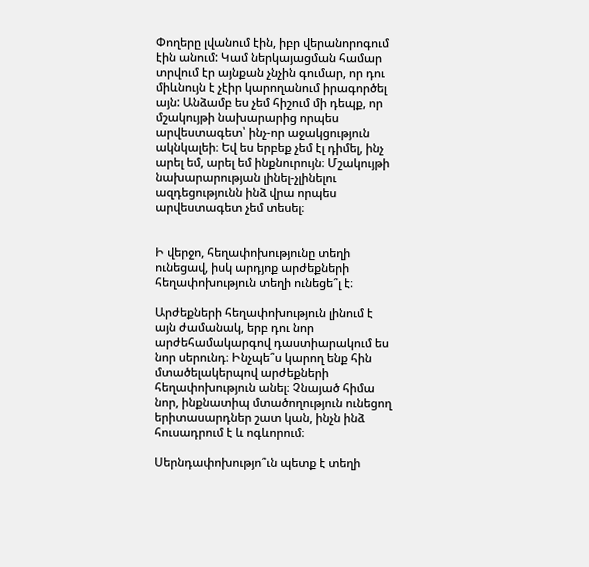Փողերը լվանում էին, իբր վերանորոգում էին անում: Կամ ներկայացման համար տրվում էր այնքան չնչին գումար, որ դու միևնույն է չէիր կարողանում իրագործել այն: Անձամբ ես չեմ հիշում մի դեպք, որ մշակույթի նախարարից որպես արվեստագետ՝ ինչ-որ աջակցություն ակնկալեի։ Եվ ես երբեք չեմ էլ դիմել, ինչ արել եմ, արել եմ ինքնուրույն։ Մշակույթի նախարարության լինել-չլինելու ազդեցությունն ինձ վրա որպես արվեստագետ չեմ տեսել։


Ի վերջո, հեղափոխությունը տեղի ունեցավ, իսկ արդյոք արժեքների հեղափոխություն տեղի ունեցե՞լ է։

Արժեքների հեղափոխություն լինում է այն ժամանակ, երբ դու նոր արժեհամակարգով դաստիարակում ես նոր սերունդ։ Ինչպե՞ս կարող ենք հին մտածելակերպով արժեքների հեղափոխություն անել։ Չնայած հիմա նոր, ինքնատիպ մտածողություն ունեցող երիտասարդներ շատ կան, ինչն ինձ հուսադրում է և ոգևորում։

Սերնդափոխությո՞ւն պետք է տեղի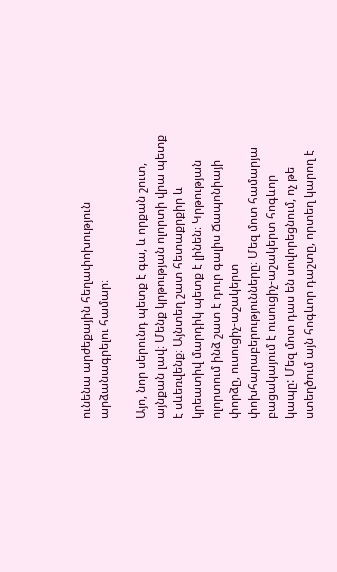ունենա արժեքային հեղափոխություն արձանագրելու համար։

Այո, նոր սերունդ պետք է գա, և որքան շուտ, այնքան լավ։ Մենք կրթության ոլորտի վրա պետք է սևեռվենք։ Այնտեղ շատ հետաքրքիր և կրեատիվ մարդիկ պետք է լինեն։ Կրթության ոլորտում ինձ շատ է դուր գալիս Ճապոնիայի փորձը, ուսուցիչ-աշակերտ փոխհարաբերությունները։ Մեզ մոտ համարյա բացակայում է ուսուցիչ-աշակերտ հոգևոր կապը: Մեզ մոտ դաս են սովորեցնում, ոչ թե ստեղծում այն հոգևոր դաշտը, որտեղ կարող է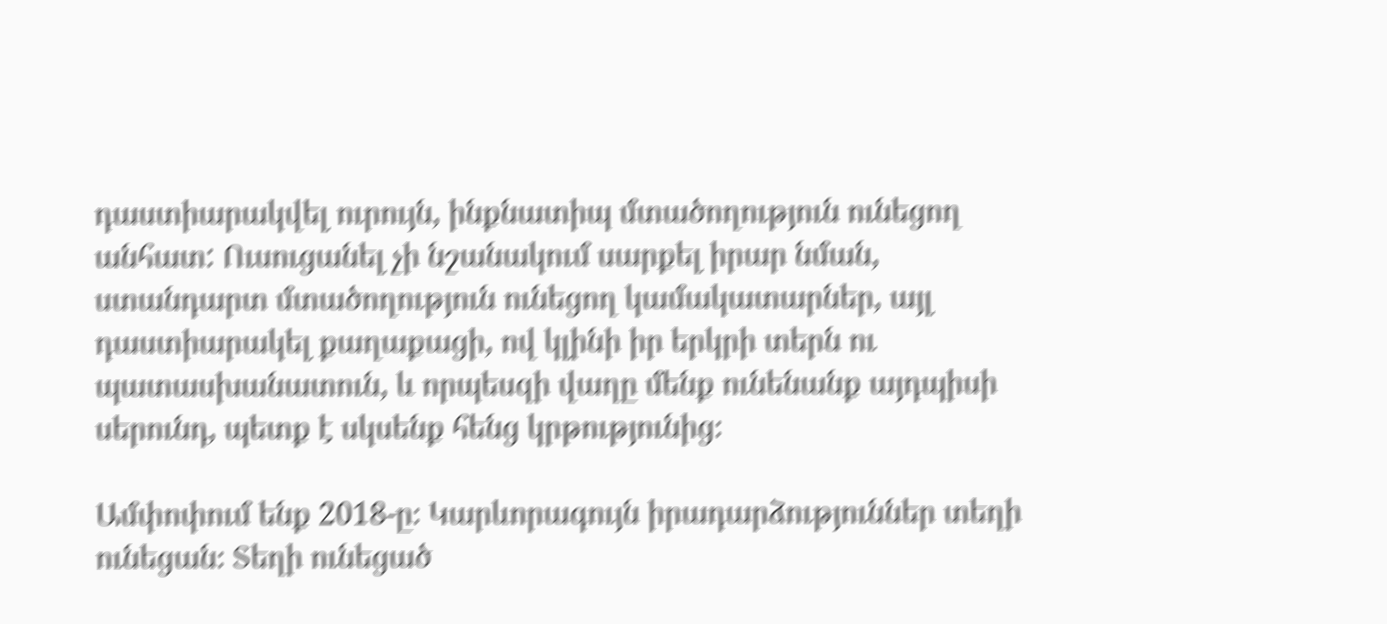դաստիարակվել ուրույն, ինքնատիպ մտածողություն ունեցող անհատ: Ուսուցանել չի նշանակում սարքել իրար նման, ստանդարտ մտածողություն ունեցող կամակատարներ, այլ դաստիարակել քաղաքացի, ով կլինի իր երկրի տերն ու պատասխանատուն, և որպեսզի վաղը մենք ունենանք այդպիսի սերունդ, պետք է սկսենք հենց կրթությունից։

Ամփոփում ենք 2018-ը։ Կարևորագույն իրադարձություններ տեղի ունեցան։ Տեղի ունեցած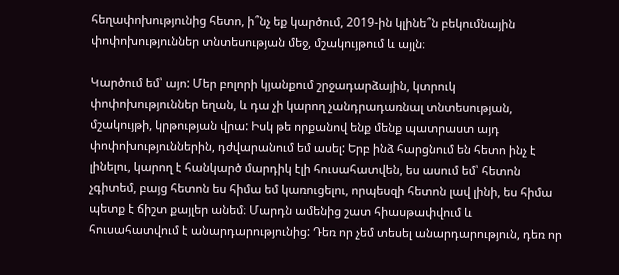հեղափոխությունից հետո, ի՞նչ եք կարծում, 2019-ին կլինե՞ն բեկումնային փոփոխություններ տնտեսության մեջ, մշակույթում և այլն։

Կարծում եմ՝ այո: Մեր բոլորի կյանքում շրջադարձային, կտրուկ փոփոխություններ եղան, և դա չի կարող չանդրադառնալ տնտեսության, մշակույթի, կրթության վրա: Իսկ թե որքանով ենք մենք պատրաստ այդ փոփոխություններին, դժվարանում եմ ասել: Երբ ինձ հարցնում են հետո ինչ է լինելու, կարող է հանկարծ մարդիկ էլի հուսահատվեն, ես ասում եմ՝ հետոն չգիտեմ, բայց հետոն ես հիմա եմ կառուցելու, որպեսզի հետոն լավ լինի, ես հիմա պետք է ճիշտ քայլեր անեմ։ Մարդն ամենից շատ հիասթափվում և հուսահատվում է անարդարությունից: Դեռ որ չեմ տեսել անարդարություն, դեռ որ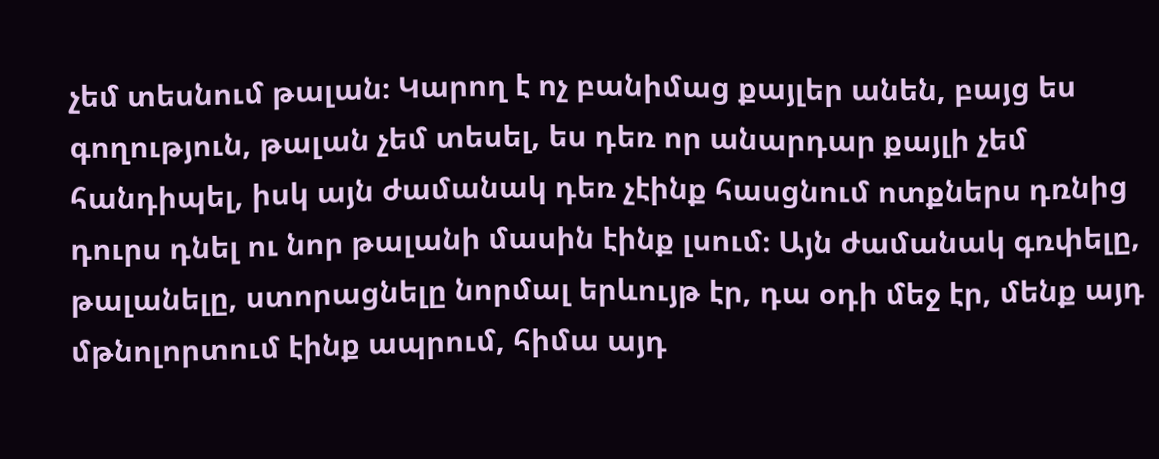չեմ տեսնում թալան։ Կարող է ոչ բանիմաց քայլեր անեն, բայց ես գողություն, թալան չեմ տեսել, ես դեռ որ անարդար քայլի չեմ հանդիպել, իսկ այն ժամանակ դեռ չէինք հասցնում ոտքներս դռնից դուրս դնել ու նոր թալանի մասին էինք լսում։ Այն ժամանակ գռփելը, թալանելը, ստորացնելը նորմալ երևույթ էր, դա օդի մեջ էր, մենք այդ մթնոլորտում էինք ապրում, հիմա այդ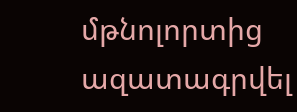մթնոլորտից ազատագրվել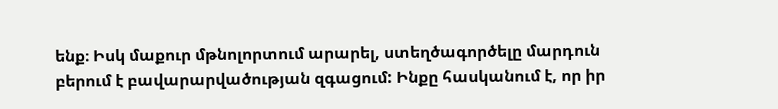ենք։ Իսկ մաքուր մթնոլորտում արարել, ստեղծագործելը մարդուն բերում է բավարարվածության զգացում: Ինքը հասկանում է, որ իր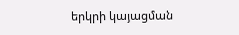երկրի կայացման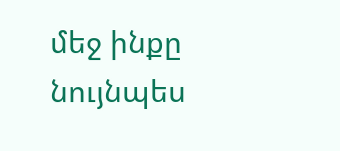մեջ ինքը նույնպես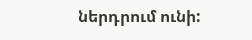ներդրում ունի: